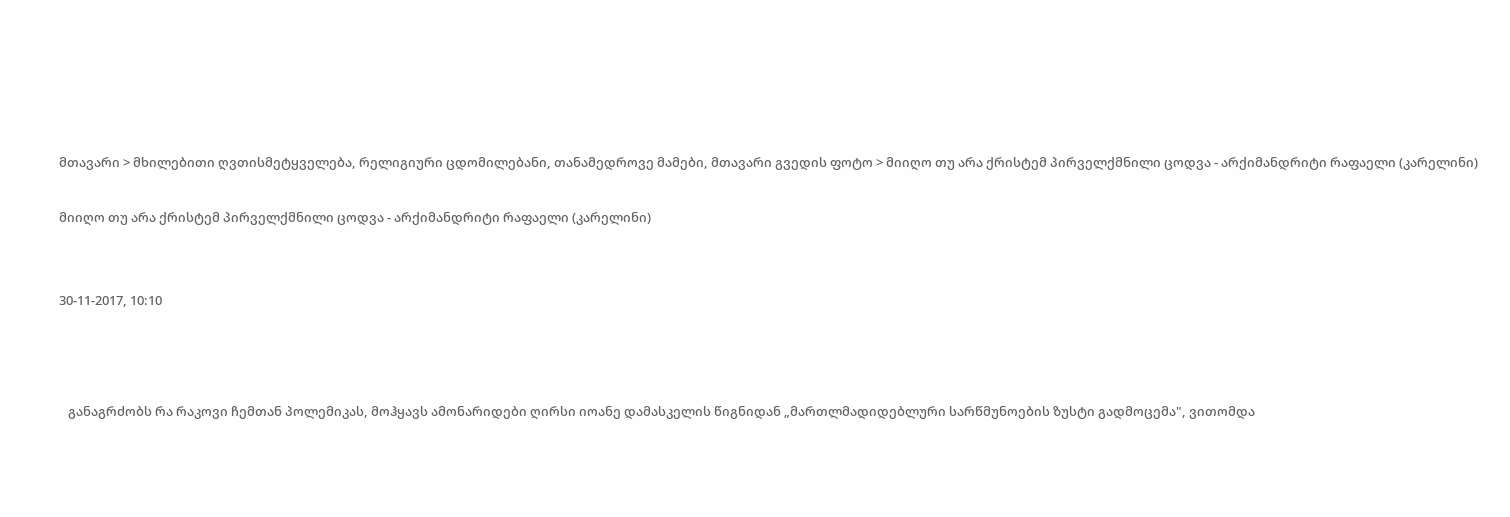მთავარი > მხილებითი ღვთისმეტყველება, რელიგიური ცდომილებანი, თანამედროვე მამები, მთავარი გვედის ფოტო > მიიღო თუ არა ქრისტემ პირველქმნილი ცოდვა - არქიმანდრიტი რაფაელი (კარელინი)

მიიღო თუ არა ქრისტემ პირველქმნილი ცოდვა - არქიმანდრიტი რაფაელი (კარელინი)


30-11-2017, 10:10



   განაგრძობს რა რაკოვი ჩემთან პოლემიკას, მოჰყავს ამონარიდები ღირსი იოანე დამასკელის წიგნიდან „მართლმადიდებლური სარწმუნოების ზუსტი გადმოცემა", ვითომდა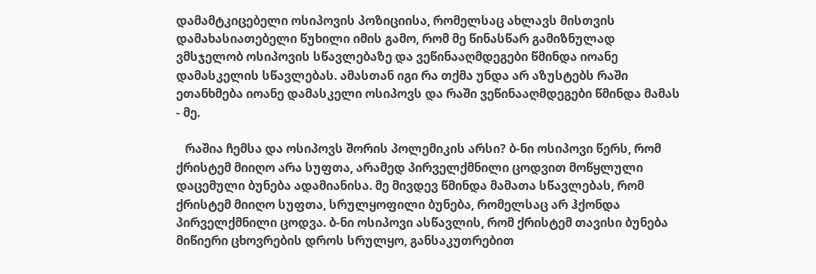დამამტკიცებელი ოსიპოვის პოზიციისა, რომელსაც ახლავს მისთვის დამახასიათებელი წუხილი იმის გამო, რომ მე წინასწარ გამიზნულად ვმსჯელობ ოსიპოვის სწავლებაზე და ვეწინააღმდეგები წმინდა იოანე დამასკელის სწავლებას. ამასთან იგი რა თქმა უნდა არ აზუსტებს რაში ეთანხმება იოანე დამასკელი ოსიპოვს და რაში ვეწინააღმდეგები წმინდა მამას - მე.

   რაშია ჩემსა და ოსიპოვს შორის პოლემიკის არსი? ბ-ნი ოსიპოვი წერს, რომ ქრისტემ მიიღო არა სუფთა, არამედ პირველქმნილი ცოდვით მოწყლული დაცემული ბუნება ადამიანისა. მე მივდევ წმინდა მამათა სწავლებას, რომ ქრისტემ მიიღო სუფთა, სრულყოფილი ბუნება, რომელსაც არ ჰქონდა პირველქმნილი ცოდვა. ბ-ნი ოსიპოვი ასწავლის, რომ ქრისტემ თავისი ბუნება მიწიერი ცხოვრების დროს სრულყო, განსაკუთრებით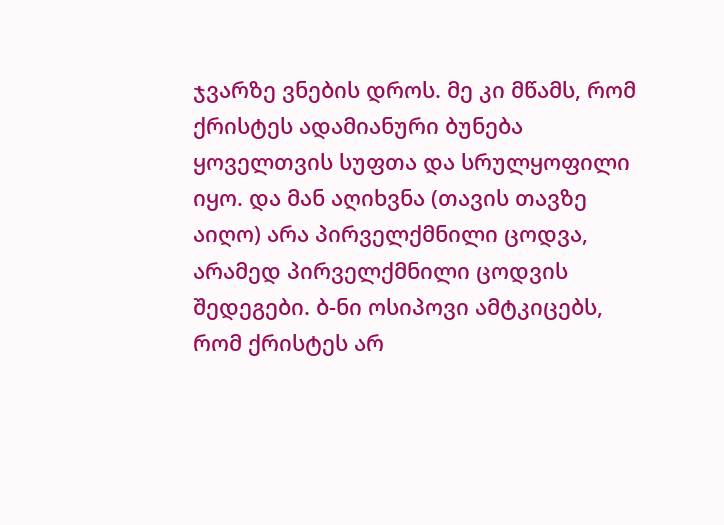ჯვარზე ვნების დროს. მე კი მწამს, რომ ქრისტეს ადამიანური ბუნება ყოველთვის სუფთა და სრულყოფილი იყო. და მან აღიხვნა (თავის თავზე აიღო) არა პირველქმნილი ცოდვა, არამედ პირველქმნილი ცოდვის შედეგები. ბ-ნი ოსიპოვი ამტკიცებს, რომ ქრისტეს არ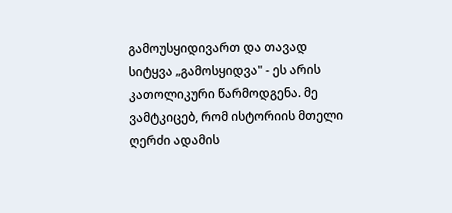გამოუსყიდივართ და თავად სიტყვა „გამოსყიდვა" - ეს არის კათოლიკური წარმოდგენა. მე ვამტკიცებ, რომ ისტორიის მთელი ღერძი ადამის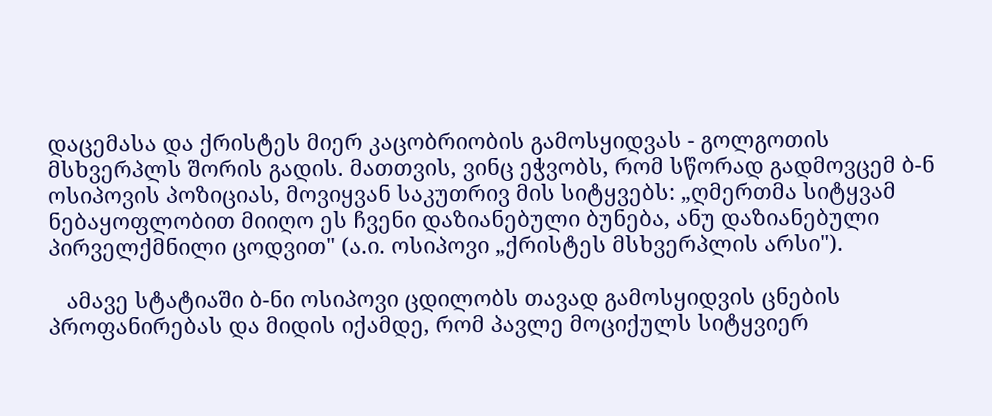დაცემასა და ქრისტეს მიერ კაცობრიობის გამოსყიდვას - გოლგოთის მსხვერპლს შორის გადის. მათთვის, ვინც ეჭვობს, რომ სწორად გადმოვცემ ბ-ნ ოსიპოვის პოზიციას, მოვიყვან საკუთრივ მის სიტყვებს: „ღმერთმა სიტყვამ ნებაყოფლობით მიიღო ეს ჩვენი დაზიანებული ბუნება, ანუ დაზიანებული პირველქმნილი ცოდვით" (ა.ი. ოსიპოვი „ქრისტეს მსხვერპლის არსი").

   ამავე სტატიაში ბ-ნი ოსიპოვი ცდილობს თავად გამოსყიდვის ცნების პროფანირებას და მიდის იქამდე, რომ პავლე მოციქულს სიტყვიერ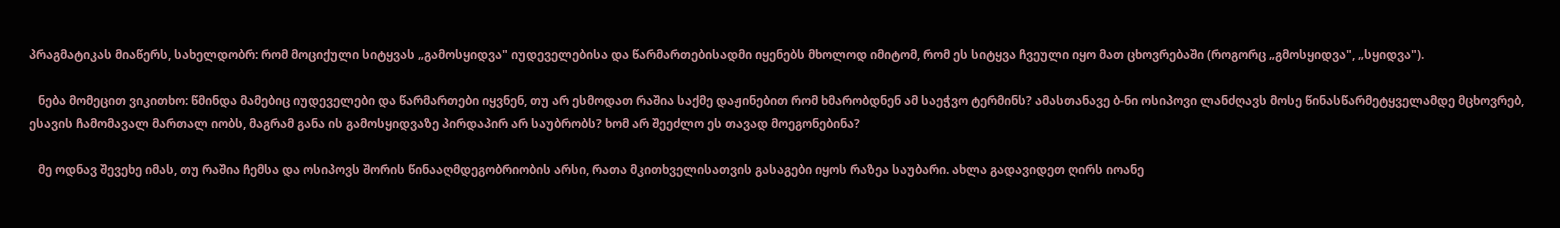პრაგმატიკას მიაწერს, სახელდობრ: რომ მოციქული სიტყვას „გამოსყიდვა" იუდეველებისა და წარმართებისადმი იყენებს მხოლოდ იმიტომ, რომ ეს სიტყვა ჩვეული იყო მათ ცხოვრებაში (როგორც „გმოსყიდვა", „სყიდვა").

   ნება მომეცით ვიკითხო: წმინდა მამებიც იუდეველები და წარმართები იყვნენ, თუ არ ესმოდათ რაშია საქმე დაჟინებით რომ ხმარობდნენ ამ საეჭვო ტერმინს? ამასთანავე ბ-ნი ოსიპოვი ლანძღავს მოსე წინასწარმეტყველამდე მცხოვრებ, ესავის ჩამომავალ მართალ იობს, მაგრამ განა ის გამოსყიდვაზე პირდაპირ არ საუბრობს? ხომ არ შეეძლო ეს თავად მოეგონებინა?

   მე ოდნავ შევეხე იმას, თუ რაშია ჩემსა და ოსიპოვს შორის წინააღმდეგობრიობის არსი, რათა მკითხველისათვის გასაგები იყოს რაზეა საუბარი. ახლა გადავიდეთ ღირს იოანე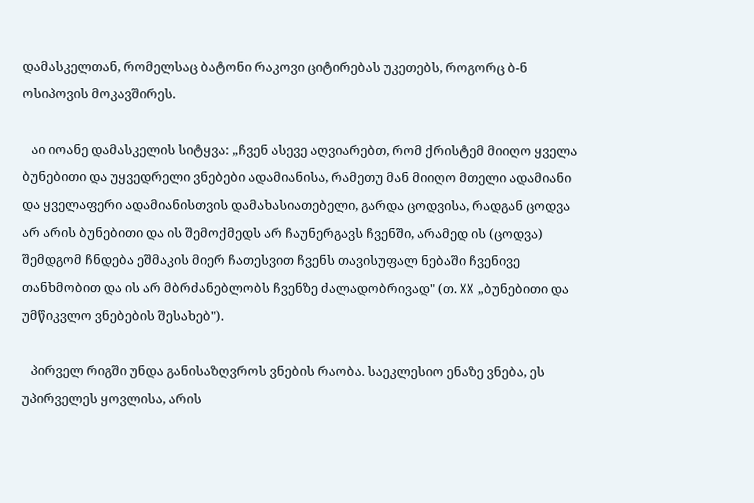დამასკელთან, რომელსაც ბატონი რაკოვი ციტირებას უკეთებს, როგორც ბ-ნ ოსიპოვის მოკავშირეს.

   აი იოანე დამასკელის სიტყვა: „ჩვენ ასევე აღვიარებთ, რომ ქრისტემ მიიღო ყველა ბუნებითი და უყვედრელი ვნებები ადამიანისა, რამეთუ მან მიიღო მთელი ადამიანი და ყველაფერი ადამიანისთვის დამახასიათებელი, გარდა ცოდვისა, რადგან ცოდვა არ არის ბუნებითი და ის შემოქმედს არ ჩაუნერგავს ჩვენში, არამედ ის (ცოდვა) შემდგომ ჩნდება ეშმაკის მიერ ჩათესვით ჩვენს თავისუფალ ნებაში ჩვენივე თანხმობით და ის არ მბრძანებლობს ჩვენზე ძალადობრივად" (თ. XX „ბუნებითი და უმწიკვლო ვნებების შესახებ").

   პირველ რიგში უნდა განისაზღვროს ვნების რაობა. საეკლესიო ენაზე ვნება, ეს უპირველეს ყოვლისა, არის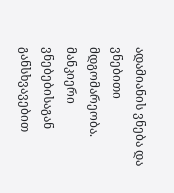ადამიანის ვნება და ვნებითი მდგომარეობა. მანკიერი ვნებებისაგან განსხვავებით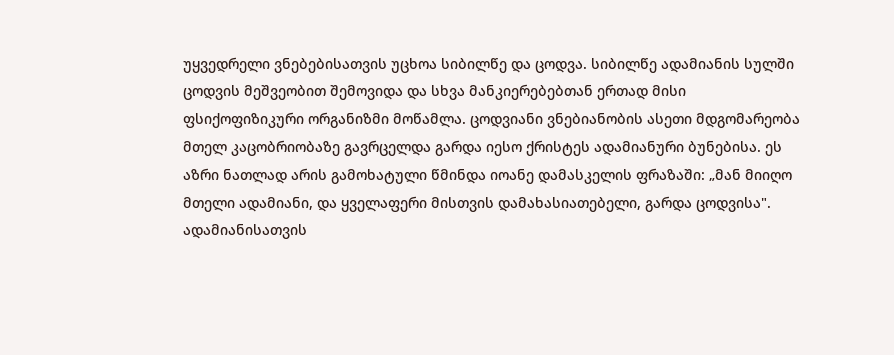უყვედრელი ვნებებისათვის უცხოა სიბილწე და ცოდვა. სიბილწე ადამიანის სულში ცოდვის მეშვეობით შემოვიდა და სხვა მანკიერებებთან ერთად მისი ფსიქოფიზიკური ორგანიზმი მოწამლა. ცოდვიანი ვნებიანობის ასეთი მდგომარეობა მთელ კაცობრიობაზე გავრცელდა გარდა იესო ქრისტეს ადამიანური ბუნებისა. ეს აზრი ნათლად არის გამოხატული წმინდა იოანე დამასკელის ფრაზაში: „მან მიიღო მთელი ადამიანი, და ყველაფერი მისთვის დამახასიათებელი, გარდა ცოდვისა". ადამიანისათვის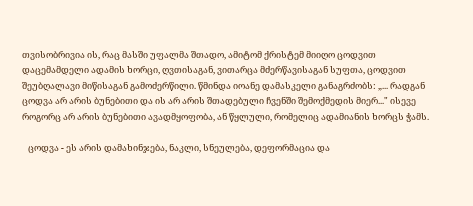თვისობრივია ის, რაც მასში უფალმა შთადო, ამიტომ ქრისტემ მიიღო ცოდვით დაცემამდელი ადამის ხორცი, ღვთისაგან, ვითარცა მძერწავისაგან სუფთა, ცოდვით შეუბღალავი მიწისაგან გამოძერწილი. წმინდა იოანე დამასკელი განაგრძობს: „... რადგან ცოდვა არ არის ბუნებითი და ის არ არის შთადებული ჩვენში შემოქმედის მიერ..." ისევე როგორც არ არის ბუნებითი ავადმყოფობა, ან წყლული, რომელიც ადამიანის ხორცს ჭამს.

   ცოდვა - ეს არის დამახინჯება, ნაკლი, სნეულება, დეფორმაცია და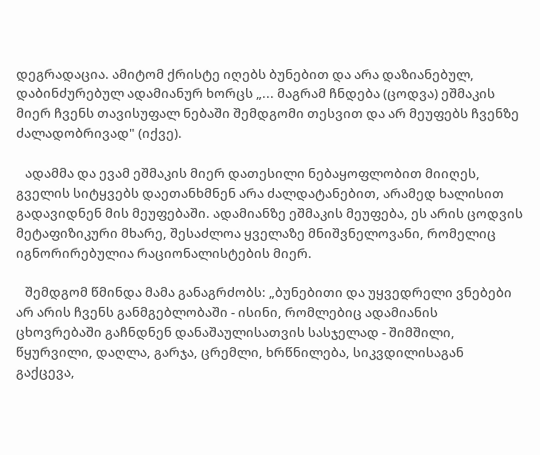დეგრადაცია. ამიტომ ქრისტე იღებს ბუნებით და არა დაზიანებულ, დაბინძურებულ ადამიანურ ხორცს „... მაგრამ ჩნდება (ცოდვა) ეშმაკის მიერ ჩვენს თავისუფალ ნებაში შემდგომი თესვით და არ მეუფებს ჩვენზე ძალადობრივად" (იქვე).

   ადამმა და ევამ ეშმაკის მიერ დათესილი ნებაყოფლობით მიიღეს, გველის სიტყვებს დაეთანხმნენ არა ძალდატანებით, არამედ ხალისით გადავიდნენ მის მეუფებაში. ადამიანზე ეშმაკის მეუფება, ეს არის ცოდვის მეტაფიზიკური მხარე, შესაძლოა ყველაზე მნიშვნელოვანი, რომელიც იგნორირებულია რაციონალისტების მიერ.

   შემდგომ წმინდა მამა განაგრძობს: „ბუნებითი და უყვედრელი ვნებები არ არის ჩვენს განმგებლობაში - ისინი, რომლებიც ადამიანის ცხოვრებაში გაჩნდნენ დანაშაულისათვის სასჯელად - შიმშილი, წყურვილი, დაღლა, გარჯა, ცრემლი, ხრწნილება, სიკვდილისაგან გაქცევა,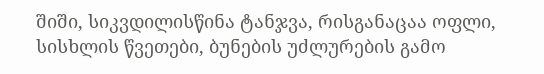შიში, სიკვდილისწინა ტანჯვა, რისგანაცაა ოფლი, სისხლის წვეთები, ბუნების უძლურების გამო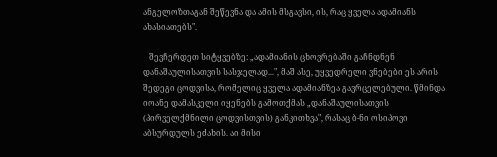ანგელოზთაგან შეწევნა და ამის მსგავსი, ის, რაც ყველა ადამიანს ახასიათებს".

   შევჩერდეთ სიტყვებზე: „ადამიანის ცხოვრებაში გაჩნდნენ დანაშაულისათვის სასჯელად...", მაშ ასე, უყვედრელი ვნებები ეს არის შედეგი ცოდვისა, რომელიც ყველა ადამიანზეა გავრცელებული. წმინდა იოანე დამასკელი იყენებს გამოთქმას „დანაშაულისათვის (პირველქმნილი ცოდვისთვის) განკითხვა", რასაც ბ-ნი ოსიპოვი აბსურდულს ეძახის. აი მისი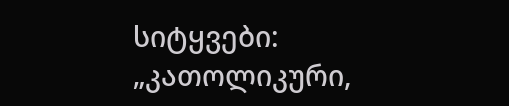სიტყვები: „კათოლიკური,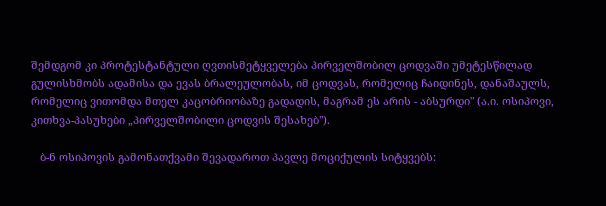შემდგომ კი პროტესტანტული ღვთისმეტყველება პირველშობილ ცოდვაში უმეტესწილად გულისხმობს ადამისა და ევას ბრალეულობას, იმ ცოდვას, რომელიც ჩაიდინეს, დანაშაულს, რომელიც ვითომდა მთელ კაცობრიობაზე გადადის, მაგრამ ეს არის - აბსურდი" (ა.ი. ოსიპოვი, კითხვა-პასუხები „პირველშობილი ცოდვის შესახებ").

   ბ-ნ ოსიპოვის გამონათქვამი შევადაროთ პავლე მოციქულის სიტყვებს: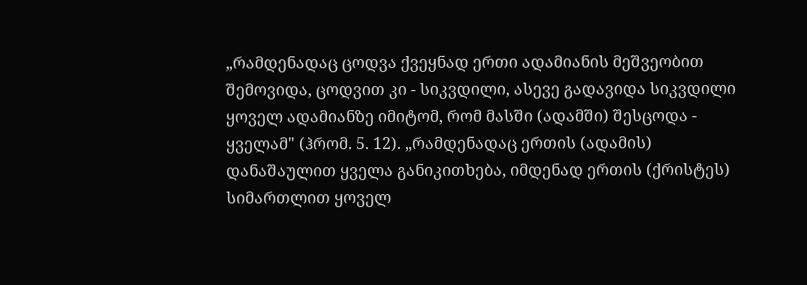„რამდენადაც ცოდვა ქვეყნად ერთი ადამიანის მეშვეობით შემოვიდა, ცოდვით კი - სიკვდილი, ასევე გადავიდა სიკვდილი ყოველ ადამიანზე იმიტომ, რომ მასში (ადამში) შესცოდა - ყველამ" (ჰრომ. 5. 12). „რამდენადაც ერთის (ადამის) დანაშაულით ყველა განიკითხება, იმდენად ერთის (ქრისტეს) სიმართლით ყოველ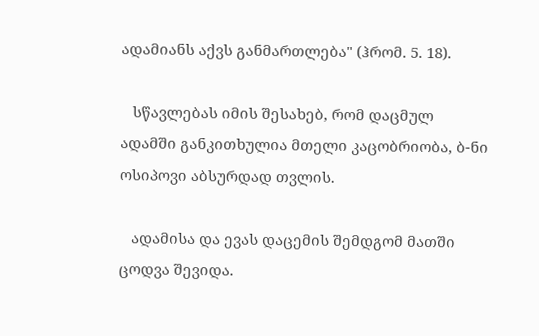ადამიანს აქვს განმართლება" (ჰრომ. 5. 18).

   სწავლებას იმის შესახებ, რომ დაცმულ ადამში განკითხულია მთელი კაცობრიობა, ბ-ნი ოსიპოვი აბსურდად თვლის.

   ადამისა და ევას დაცემის შემდგომ მათში ცოდვა შევიდა.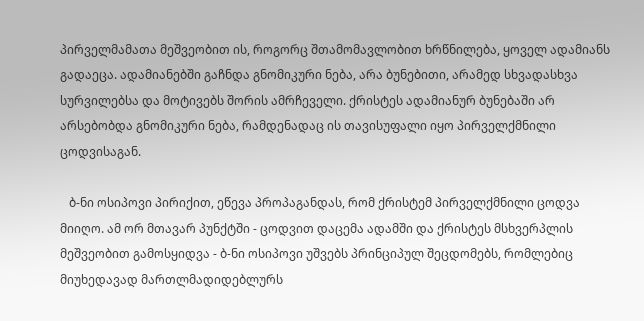პირველმამათა მეშვეობით ის, როგორც შთამომავლობით ხრწნილება, ყოველ ადამიანს გადაეცა. ადამიანებში გაჩნდა გნომიკური ნება, არა ბუნებითი, არამედ სხვადასხვა სურვილებსა და მოტივებს შორის ამრჩეველი. ქრისტეს ადამიანურ ბუნებაში არ არსებობდა გნომიკური ნება, რამდენადაც ის თავისუფალი იყო პირველქმნილი ცოდვისაგან.

   ბ-ნი ოსიპოვი პირიქით, ეწევა პროპაგანდას, რომ ქრისტემ პირველქმნილი ცოდვა მიიღო. ამ ორ მთავარ პუნქტში - ცოდვით დაცემა ადამში და ქრისტეს მსხვერპლის მეშვეობით გამოსყიდვა - ბ-ნი ოსიპოვი უშვებს პრინციპულ შეცდომებს, რომლებიც მიუხედავად მართლმადიდებლურს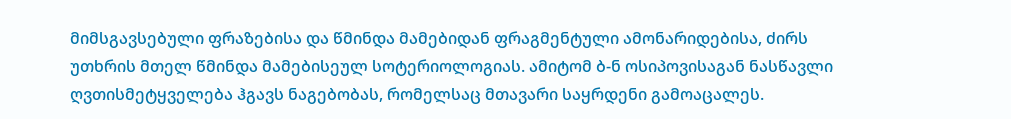მიმსგავსებული ფრაზებისა და წმინდა მამებიდან ფრაგმენტული ამონარიდებისა, ძირს უთხრის მთელ წმინდა მამებისეულ სოტერიოლოგიას. ამიტომ ბ-ნ ოსიპოვისაგან ნასწავლი ღვთისმეტყველება ჰგავს ნაგებობას, რომელსაც მთავარი საყრდენი გამოაცალეს.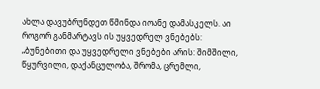ახლა დავუბრუნდეთ წმინდა იოანე დამასკელს. აი როგორ განმარტავს ის უყვედრელ ვნებებს: „ბუნებითი და უყვედრელი ვნებები არის: შიმშილი, წყურვილი, დაქანცულობა, შრომა, ცრემლი,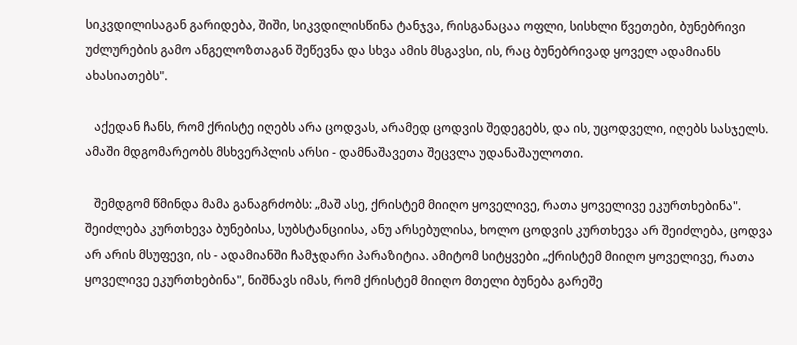სიკვდილისაგან გარიდება, შიში, სიკვდილისწინა ტანჯვა, რისგანაცაა ოფლი, სისხლი წვეთები, ბუნებრივი უძლურების გამო ანგელოზთაგან შეწევნა და სხვა ამის მსგავსი, ის, რაც ბუნებრივად ყოველ ადამიანს ახასიათებს".

   აქედან ჩანს, რომ ქრისტე იღებს არა ცოდვას, არამედ ცოდვის შედეგებს, და ის, უცოდველი, იღებს სასჯელს. ამაში მდგომარეობს მსხვერპლის არსი - დამნაშავეთა შეცვლა უდანაშაულოთი.

   შემდგომ წმინდა მამა განაგრძობს: „მაშ ასე, ქრისტემ მიიღო ყოველივე, რათა ყოველივე ეკურთხებინა". შეიძლება კურთხევა ბუნებისა, სუბსტანციისა, ანუ არსებულისა, ხოლო ცოდვის კურთხევა არ შეიძლება, ცოდვა არ არის მსუფევი, ის - ადამიანში ჩამჯდარი პარაზიტია. ამიტომ სიტყვები „ქრისტემ მიიღო ყოველივე, რათა ყოველივე ეკურთხებინა", ნიშნავს იმას, რომ ქრისტემ მიიღო მთელი ბუნება გარეშე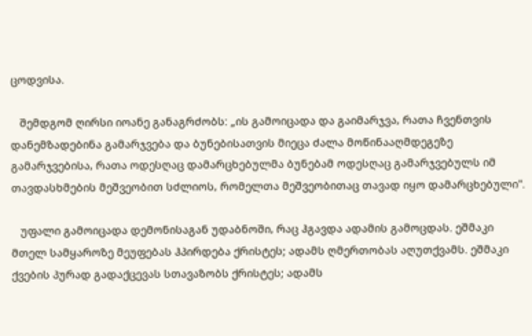ცოდვისა.

   შემდგომ ღირსი იოანე განაგრძობს: „ის გამოიცადა და გაიმარჯვა, რათა ჩვენთვის დანემზადებინა გამარჯვება და ბუნებისათვის მიეცა ძალა მოწინააღმდეგეზე გამარჯვებისა, რათა ოდესღაც დამარცხებულმა ბუნებამ ოდესღაც გამარჯვებულს იმ თავდასხმების მეშვეობით სძლიოს, რომელთა მეშვეობითაც თავად იყო დამარცხებული".

   უფალი გამოიცადა დემონისაგან უდაბნოში, რაც ჰგავდა ადამის გამოცდას. ეშმაკი მთელ სამყაროზე მეუფებას ჰპირდება ქრისტეს; ადამს ღმერთობას აღუთქვამს. ეშმაკი ქვების პურად გადაქცევას სთავაზობს ქრისტეს; ადამს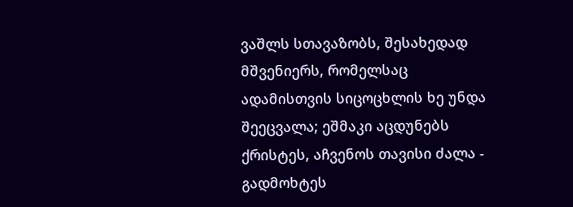ვაშლს სთავაზობს, შესახედად მშვენიერს, რომელსაც ადამისთვის სიცოცხლის ხე უნდა შეეცვალა; ეშმაკი აცდუნებს ქრისტეს, აჩვენოს თავისი ძალა - გადმოხტეს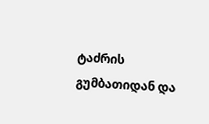ტაძრის გუმბათიდან და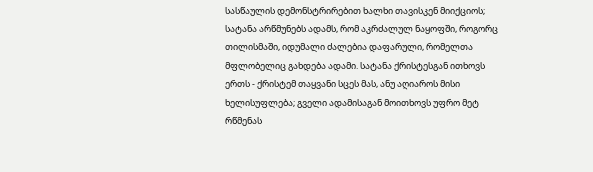სასწაულის დემონსტრირებით ხალხი თავისკენ მიიქციოს; სატანა არწმუნებს ადამს, რომ აკრძალულ ნაყოფში, როგორც თილისმაში, იდუმალი ძალებია დაფარული, რომელთა მფლობელიც გახდება ადამი. სატანა ქრისტესგან ითხოვს ერთს - ქრისტემ თაყვანი სცეს მას, ანუ აღიაროს მისი ხელისუფლება; გველი ადამისაგან მოითხოვს უფრო მეტ რწმენას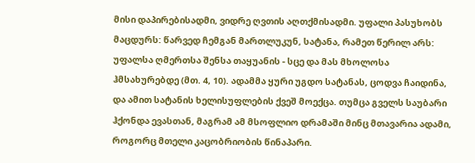მისი დაპირებისადმი, ვიდრე ღვთის აღთქმისადმი. უფალი პასუხობს მაცდურს: წარვედ ჩემგან მართლუკუნ, სატანა, რამეთ წერილ არს: უფალსა ღმერთსა შენსა თაყუანის - სცე და მას მხოლოსა ჰმსახურებდე (მთ. 4, 10). ადამმა ყური უგდო სატანას, ცოდვა ჩაიდინა, და ამით სატანის ხელისუფლების ქვეშ მოექცა. თუმცა გველს საუბარი ჰქონდა ევასთან, მაგრამ ამ მსოფლიო დრამაში მინც მთავარია ადამი, როგორც მთელი კაცობრიობის წინაპარი.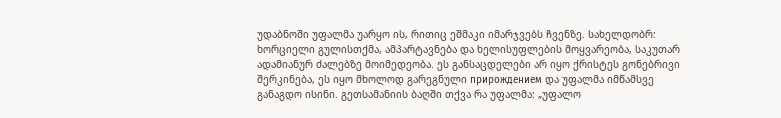უდაბნოში უფალმა უარყო ის, რითიც ეშმაკი იმარჯვებს ჩვენზე. სახელდობრ: ხორციელი გულისთქმა, ამპარტავნება და ხელისუფლების მოყვარეობა, საკუთარ ადამიანურ ძალებზე მოიმედეობა. ეს განსაცდელები არ იყო ქრისტეს გონებრივი შერკინება, ეს იყო მხოლოდ გარეგნული прирождением და უფალმა იმწამსვე განაგდო ისინი. გეთსამანიის ბაღში თქვა რა უფალმა: „უფალო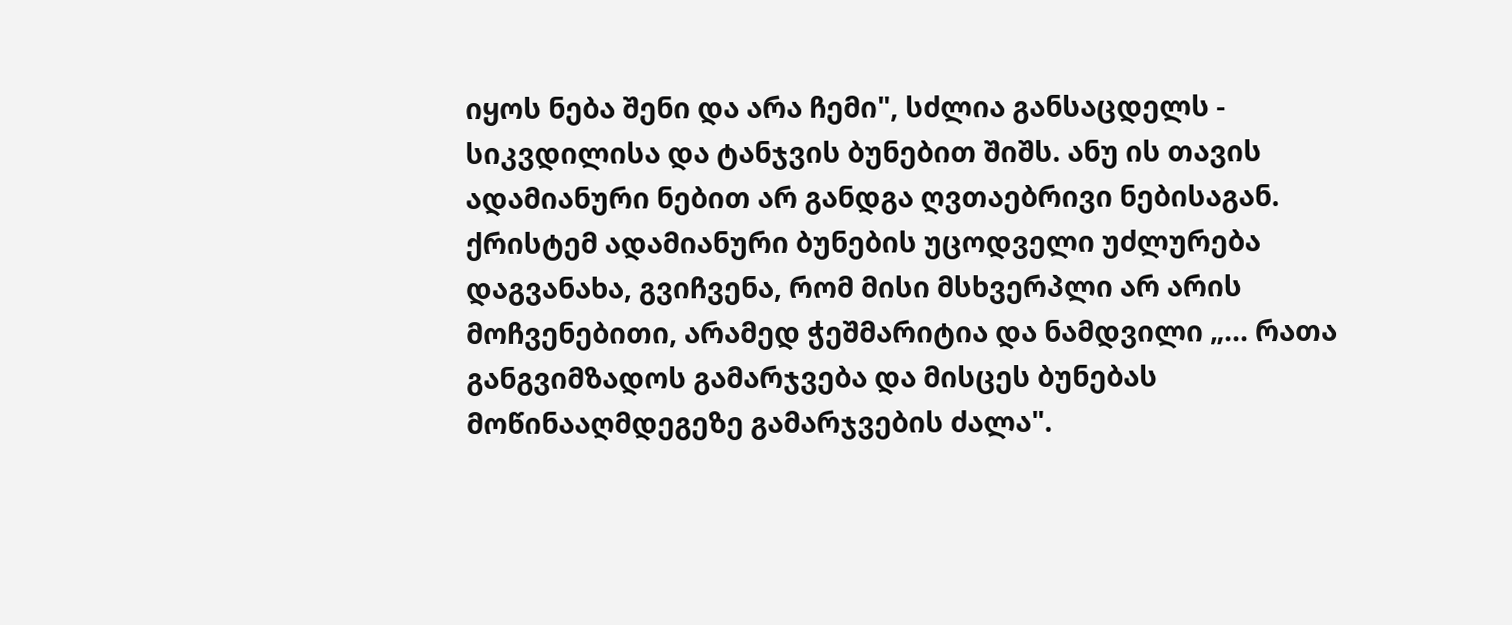იყოს ნება შენი და არა ჩემი", სძლია განსაცდელს - სიკვდილისა და ტანჯვის ბუნებით შიშს. ანუ ის თავის ადამიანური ნებით არ განდგა ღვთაებრივი ნებისაგან. ქრისტემ ადამიანური ბუნების უცოდველი უძლურება დაგვანახა, გვიჩვენა, რომ მისი მსხვერპლი არ არის მოჩვენებითი, არამედ ჭეშმარიტია და ნამდვილი „... რათა განგვიმზადოს გამარჯვება და მისცეს ბუნებას მოწინააღმდეგეზე გამარჯვების ძალა".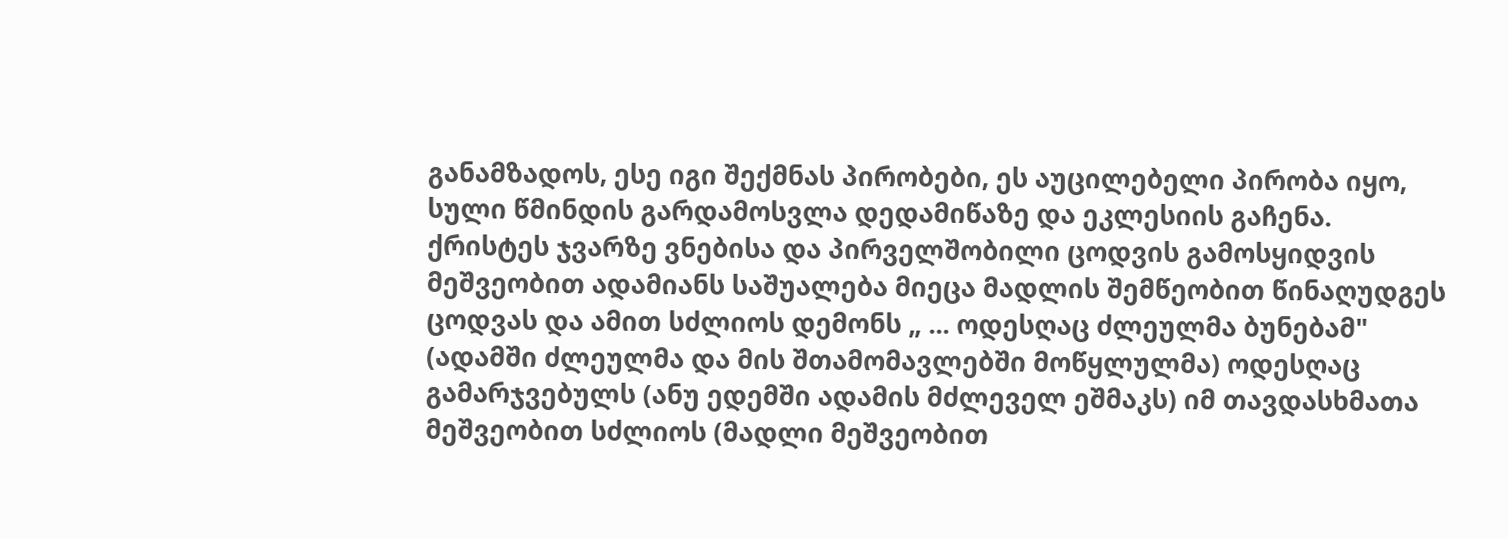განამზადოს, ესე იგი შექმნას პირობები, ეს აუცილებელი პირობა იყო, სული წმინდის გარდამოსვლა დედამიწაზე და ეკლესიის გაჩენა. ქრისტეს ჯვარზე ვნებისა და პირველშობილი ცოდვის გამოსყიდვის მეშვეობით ადამიანს საშუალება მიეცა მადლის შემწეობით წინაღუდგეს ცოდვას და ამით სძლიოს დემონს „ ... ოდესღაც ძლეულმა ბუნებამ" (ადამში ძლეულმა და მის შთამომავლებში მოწყლულმა) ოდესღაც გამარჯვებულს (ანუ ედემში ადამის მძლეველ ეშმაკს) იმ თავდასხმათა მეშვეობით სძლიოს (მადლი მეშვეობით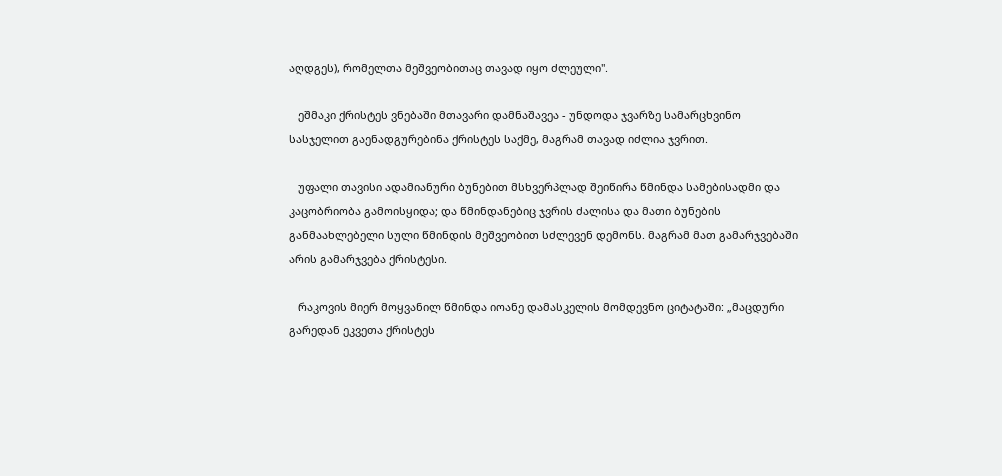აღდგეს), რომელთა მეშვეობითაც თავად იყო ძლეული".

   ეშმაკი ქრისტეს ვნებაში მთავარი დამნაშავეა - უნდოდა ჯვარზე სამარცხვინო სასჯელით გაენადგურებინა ქრისტეს საქმე, მაგრამ თავად იძლია ჯვრით.

   უფალი თავისი ადამიანური ბუნებით მსხვერპლად შეიწირა წმინდა სამებისადმი და კაცობრიობა გამოისყიდა; და წმინდანებიც ჯვრის ძალისა და მათი ბუნების განმაახლებელი სული წმინდის მეშვეობით სძლევენ დემონს. მაგრამ მათ გამარჯვებაში არის გამარჯვება ქრისტესი.

   რაკოვის მიერ მოყვანილ წმინდა იოანე დამასკელის მომდევნო ციტატაში: „მაცდური გარედან ეკვეთა ქრისტეს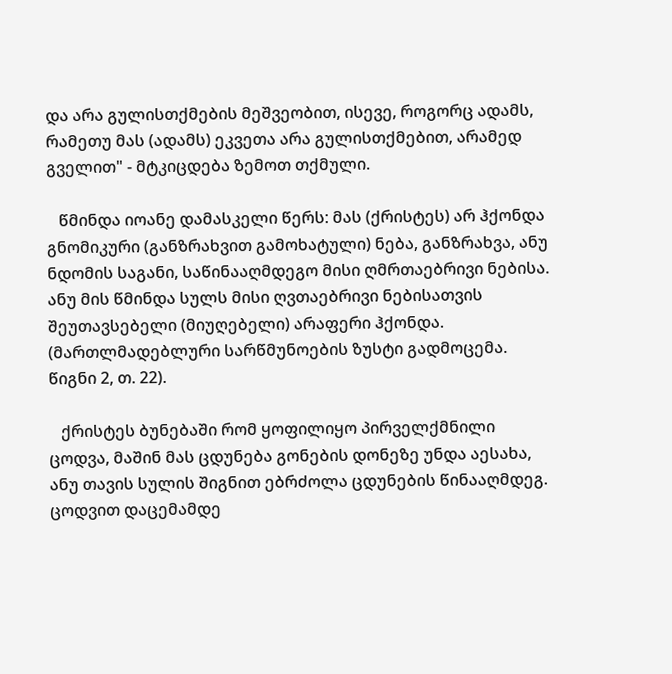და არა გულისთქმების მეშვეობით, ისევე, როგორც ადამს, რამეთუ მას (ადამს) ეკვეთა არა გულისთქმებით, არამედ გველით" - მტკიცდება ზემოთ თქმული.

   წმინდა იოანე დამასკელი წერს: მას (ქრისტეს) არ ჰქონდა გნომიკური (განზრახვით გამოხატული) ნება, განზრახვა, ანუ ნდომის საგანი, საწინააღმდეგო მისი ღმრთაებრივი ნებისა. ანუ მის წმინდა სულს მისი ღვთაებრივი ნებისათვის შეუთავსებელი (მიუღებელი) არაფერი ჰქონდა. (მართლმადებლური სარწმუნოების ზუსტი გადმოცემა. წიგნი 2, თ. 22).

   ქრისტეს ბუნებაში რომ ყოფილიყო პირველქმნილი ცოდვა, მაშინ მას ცდუნება გონების დონეზე უნდა აესახა, ანუ თავის სულის შიგნით ებრძოლა ცდუნების წინააღმდეგ. ცოდვით დაცემამდე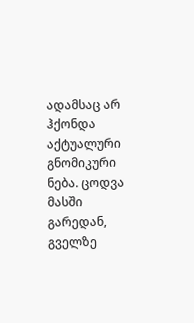ადამსაც არ ჰქონდა აქტუალური გნომიკური ნება. ცოდვა მასში გარედან, გველზე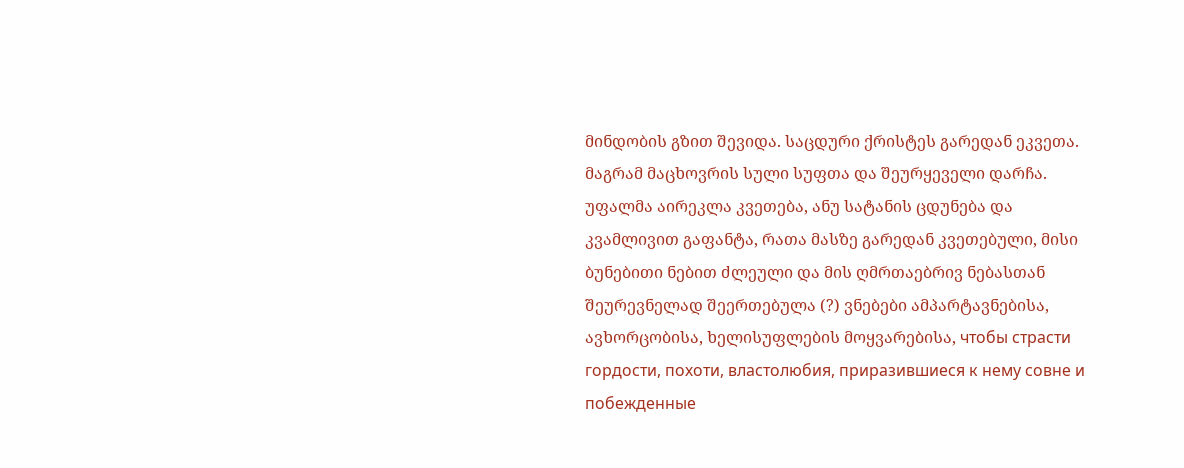მინდობის გზით შევიდა. საცდური ქრისტეს გარედან ეკვეთა. მაგრამ მაცხოვრის სული სუფთა და შეურყეველი დარჩა. უფალმა აირეკლა კვეთება, ანუ სატანის ცდუნება და კვამლივით გაფანტა, რათა მასზე გარედან კვეთებული, მისი ბუნებითი ნებით ძლეული და მის ღმრთაებრივ ნებასთან შეურევნელად შეერთებულა (?) ვნებები ამპარტავნებისა, ავხორცობისა, ხელისუფლების მოყვარებისა, чтобы страсти гордости, похоти, властолюбия, приразившиеся к нему совне и побежденные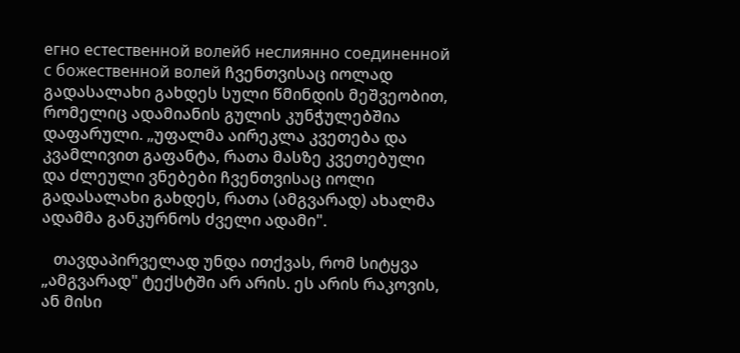егно естественной волейб неслиянно соединенной с божественной волей ჩვენთვისაც იოლად გადასალახი გახდეს სული წმინდის მეშვეობით, რომელიც ადამიანის გულის კუნჭულებშია დაფარული. „უფალმა აირეკლა კვეთება და კვამლივით გაფანტა, რათა მასზე კვეთებული და ძლეული ვნებები ჩვენთვისაც იოლი გადასალახი გახდეს, რათა (ამგვარად) ახალმა ადამმა განკურნოს ძველი ადამი".

   თავდაპირველად უნდა ითქვას, რომ სიტყვა „ამგვარად" ტექსტში არ არის. ეს არის რაკოვის, ან მისი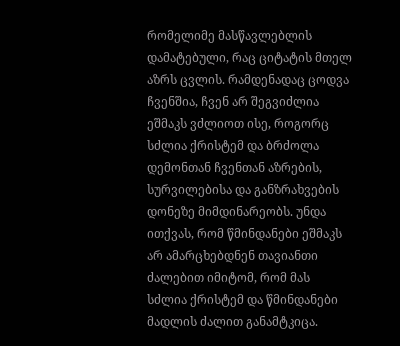რომელიმე მასწავლებლის დამატებული, რაც ციტატის მთელ აზრს ცვლის. რამდენადაც ცოდვა ჩვენშია, ჩვენ არ შეგვიძლია ეშმაკს ვძლიოთ ისე, როგორც სძლია ქრისტემ და ბრძოლა დემონთან ჩვენთან აზრების, სურვილებისა და განზრახვების დონეზე მიმდინარეობს. უნდა ითქვას, რომ წმინდანები ეშმაკს არ ამარცხებდნენ თავიანთი ძალებით იმიტომ, რომ მას სძლია ქრისტემ და წმინდანები მადლის ძალით განამტკიცა.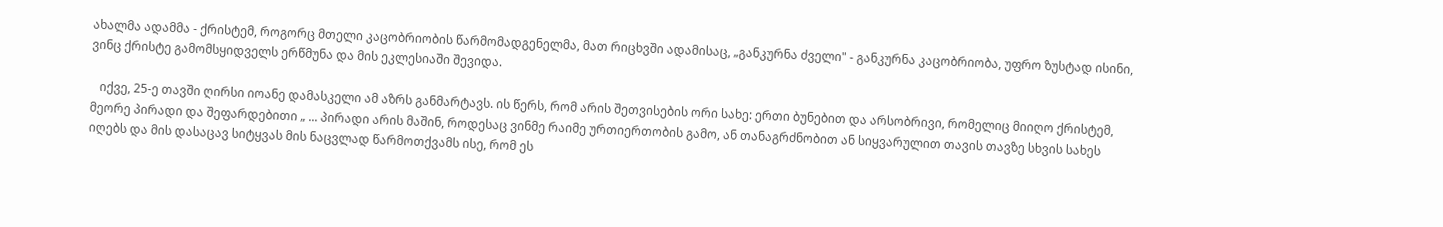ახალმა ადამმა - ქრისტემ, როგორც მთელი კაცობრიობის წარმომადგენელმა, მათ რიცხვში ადამისაც, „განკურნა ძველი" - განკურნა კაცობრიობა, უფრო ზუსტად ისინი, ვინც ქრისტე გამომსყიდველს ერწმუნა და მის ეკლესიაში შევიდა.

   იქვე, 25-ე თავში ღირსი იოანე დამასკელი ამ აზრს განმარტავს. ის წერს, რომ არის შეთვისების ორი სახე: ერთი ბუნებით და არსობრივი, რომელიც მიიღო ქრისტემ, მეორე პირადი და შეფარდებითი „ ... პირადი არის მაშინ, როდესაც ვინმე რაიმე ურთიერთობის გამო, ან თანაგრძნობით ან სიყვარულით თავის თავზე სხვის სახეს იღებს და მის დასაცავ სიტყვას მის ნაცვლად წარმოთქვამს ისე, რომ ეს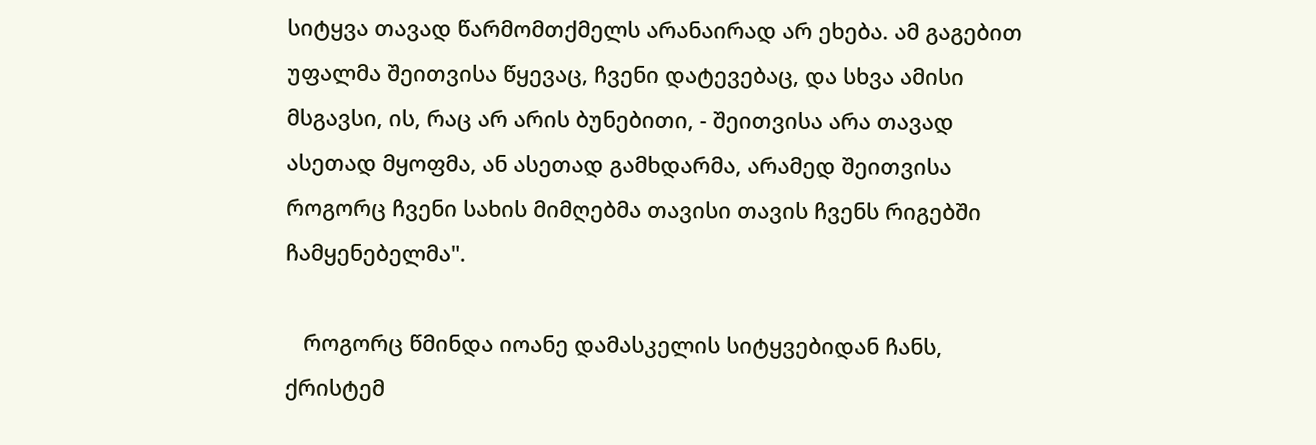სიტყვა თავად წარმომთქმელს არანაირად არ ეხება. ამ გაგებით უფალმა შეითვისა წყევაც, ჩვენი დატევებაც, და სხვა ამისი მსგავსი, ის, რაც არ არის ბუნებითი, - შეითვისა არა თავად ასეთად მყოფმა, ან ასეთად გამხდარმა, არამედ შეითვისა როგორც ჩვენი სახის მიმღებმა თავისი თავის ჩვენს რიგებში ჩამყენებელმა".

   როგორც წმინდა იოანე დამასკელის სიტყვებიდან ჩანს, ქრისტემ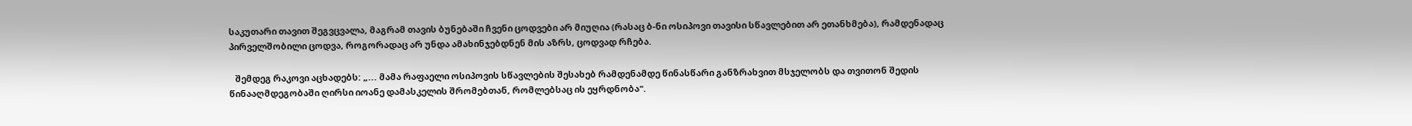საკუთარი თავით შეგვცვალა, მაგრამ თავის ბუნებაში ჩვენი ცოდვები არ მიუღია (რასაც ბ-ნი ოსიპოვი თავისი სწავლებით არ ეთანხმება), რამდენადაც პირველშობილი ცოდვა, როგორადაც არ უნდა ამახინჯებდნენ მის აზრს, ცოდვად რჩება.

   შემდეგ რაკოვი აცხადებს: „... მამა რაფაელი ოსიპოვის სწავლების შესახებ რამდენამდე წინასწარი განზრახვით მსჯელობს და თვითონ შედის წინააღმდეგობაში ღირსი იოანე დამასკელის შრომებთან, რომლებსაც ის ეყრდნობა".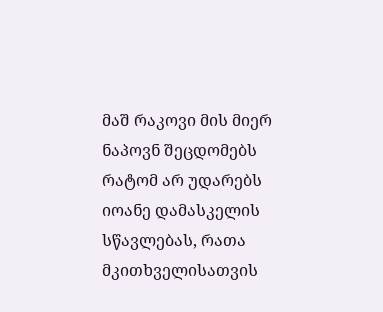მაშ რაკოვი მის მიერ ნაპოვნ შეცდომებს რატომ არ უდარებს იოანე დამასკელის სწავლებას, რათა მკითხველისათვის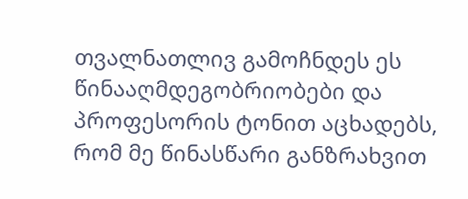თვალნათლივ გამოჩნდეს ეს წინააღმდეგობრიობები და პროფესორის ტონით აცხადებს, რომ მე წინასწარი განზრახვით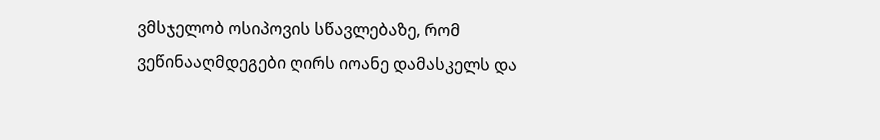ვმსჯელობ ოსიპოვის სწავლებაზე, რომ ვეწინააღმდეგები ღირს იოანე დამასკელს და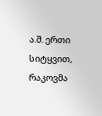ა.შ. ერთი სიტყვით, რაკოვმა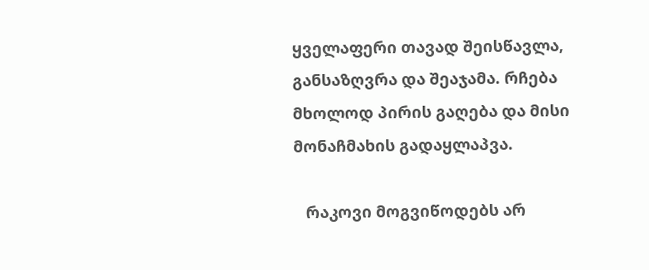ყველაფერი თავად შეისწავლა, განსაზღვრა და შეაჯამა. რჩება მხოლოდ პირის გაღება და მისი მონაჩმახის გადაყლაპვა.

   რაკოვი მოგვიწოდებს არ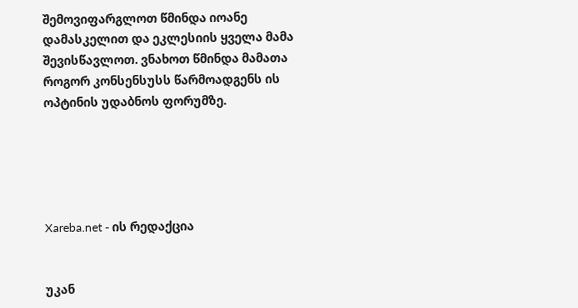შემოვიფარგლოთ წმინდა იოანე დამასკელით და ეკლესიის ყველა მამა შევისწავლოთ. ვნახოთ წმინდა მამათა როგორ კონსენსუსს წარმოადგენს ის ოპტინის უდაბნოს ფორუმზე.





Xareba.net - ის რედაქცია


უკან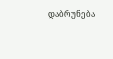დაბრუნება